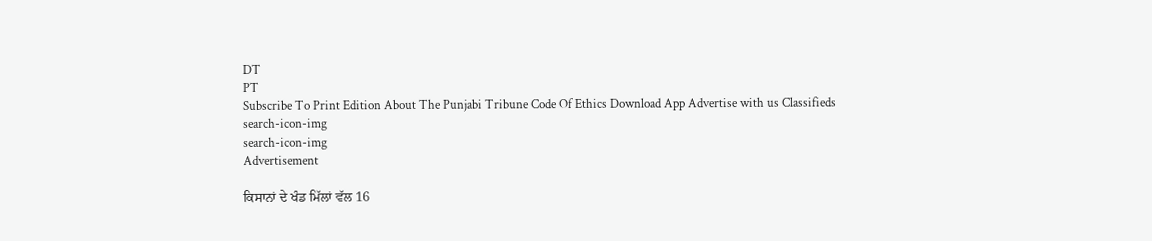DT
PT
Subscribe To Print Edition About The Punjabi Tribune Code Of Ethics Download App Advertise with us Classifieds
search-icon-img
search-icon-img
Advertisement

ਕਿਸਾਨਾਂ ਦੇ ਖੰਡ ਮਿੱਲਾਂ ਵੱਲ 16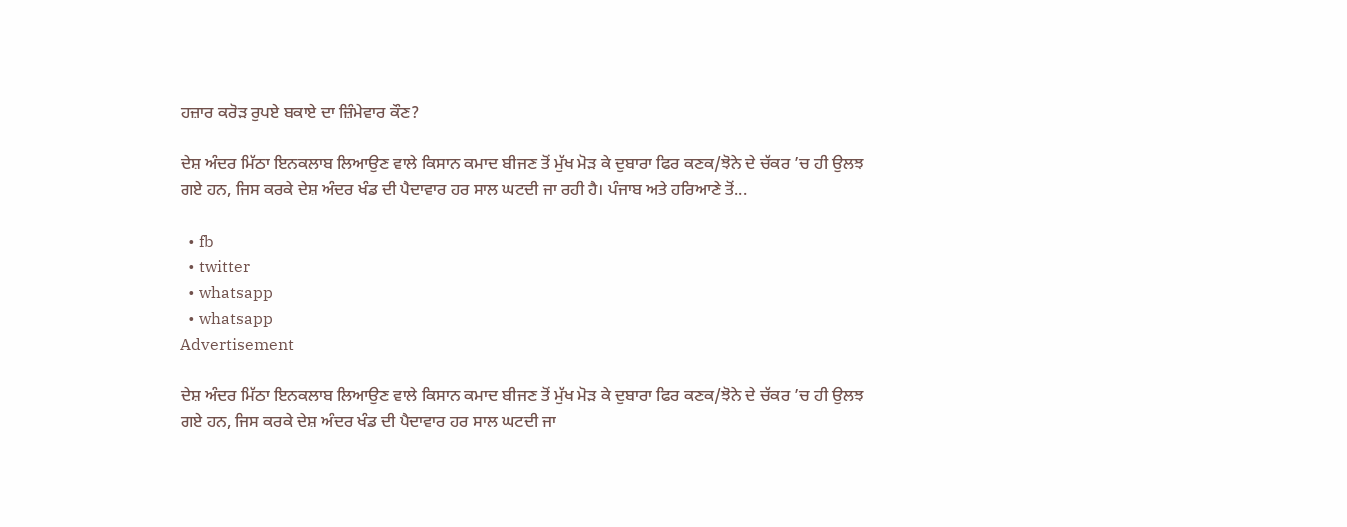ਹਜ਼ਾਰ ਕਰੋੜ ਰੁਪਏ ਬਕਾਏ ਦਾ ਜ਼ਿੰਮੇਵਾਰ ਕੌਣ?

ਦੇਸ਼ ਅੰਦਰ ਮਿੱਠਾ ਇਨਕਲਾਬ ਲਿਆਉਣ ਵਾਲੇ ਕਿਸਾਨ ਕਮਾਦ ਬੀਜਣ ਤੋਂ ਮੁੱਖ ਮੋੜ ਕੇ ਦੁਬਾਰਾ ਫਿਰ ਕਣਕ/ਝੋਨੇ ਦੇ ਚੱਕਰ ’ਚ ਹੀ ਉਲਝ ਗਏ ਹਨ, ਜਿਸ ਕਰਕੇ ਦੇਸ਼ ਅੰਦਰ ਖੰਡ ਦੀ ਪੈਦਾਵਾਰ ਹਰ ਸਾਲ ਘਟਦੀ ਜਾ ਰਹੀ ਹੈ। ਪੰਜਾਬ ਅਤੇ ਹਰਿਆਣੇ ਤੋਂ...

  • fb
  • twitter
  • whatsapp
  • whatsapp
Advertisement

ਦੇਸ਼ ਅੰਦਰ ਮਿੱਠਾ ਇਨਕਲਾਬ ਲਿਆਉਣ ਵਾਲੇ ਕਿਸਾਨ ਕਮਾਦ ਬੀਜਣ ਤੋਂ ਮੁੱਖ ਮੋੜ ਕੇ ਦੁਬਾਰਾ ਫਿਰ ਕਣਕ/ਝੋਨੇ ਦੇ ਚੱਕਰ ’ਚ ਹੀ ਉਲਝ ਗਏ ਹਨ, ਜਿਸ ਕਰਕੇ ਦੇਸ਼ ਅੰਦਰ ਖੰਡ ਦੀ ਪੈਦਾਵਾਰ ਹਰ ਸਾਲ ਘਟਦੀ ਜਾ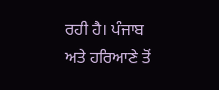ਰਹੀ ਹੈ। ਪੰਜਾਬ ਅਤੇ ਹਰਿਆਣੇ ਤੋਂ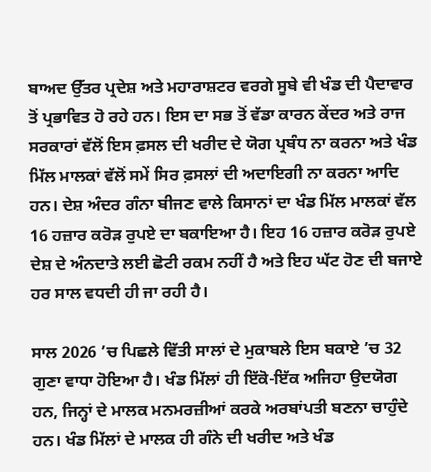ਬਾਅਦ ਉੱਤਰ ਪ੍ਰਦੇਸ਼ ਅਤੇ ਮਹਾਰਾਸ਼ਟਰ ਵਰਗੇ ਸੂਬੇ ਵੀ ਖੰਡ ਦੀ ਪੈਦਾਵਾਰ ਤੋਂ ਪ੍ਰਭਾਵਿਤ ਹੋ ਰਹੇ ਹਨ। ਇਸ ਦਾ ਸਭ ਤੋਂ ਵੱਡਾ ਕਾਰਨ ਕੇਂਦਰ ਅਤੇ ਰਾਜ ਸਰਕਾਰਾਂ ਵੱਲੋਂ ਇਸ ਫ਼ਸਲ ਦੀ ਖਰੀਦ ਦੇ ਯੋਗ ਪ੍ਰਬੰਧ ਨਾ ਕਰਨਾ ਅਤੇ ਖੰਡ ਮਿੱਲ ਮਾਲਕਾਂ ਵੱਲੋਂ ਸਮੇਂ ਸਿਰ ਫ਼ਸਲਾਂ ਦੀ ਅਦਾਇਗੀ ਨਾ ਕਰਨਾ ਆਦਿ ਹਨ। ਦੇਸ਼ ਅੰਦਰ ਗੰਨਾ ਬੀਜਣ ਵਾਲੇ ਕਿਸਾਨਾਂ ਦਾ ਖੰਡ ਮਿੱਲ ਮਾਲਕਾਂ ਵੱਲ 16 ਹਜ਼ਾਰ ਕਰੋੜ ਰੁਪਏ ਦਾ ਬਕਾਇਆ ਹੈ। ਇਹ 16 ਹਜ਼ਾਰ ਕਰੋੜ ਰੁਪਏ ਦੇਸ਼ ਦੇ ਅੰਨਦਾਤੇ ਲਈ ਛੋਟੀ ਰਕਮ ਨਹੀਂ ਹੈ ਅਤੇ ਇਹ ਘੱਟ ਹੋਣ ਦੀ ਬਜਾਏ ਹਰ ਸਾਲ ਵਧਦੀ ਹੀ ਜਾ ਰਹੀ ਹੈ।

ਸਾਲ 2026 ’ਚ ਪਿਛਲੇ ਵਿੱਤੀ ਸਾਲਾਂ ਦੇ ਮੁਕਾਬਲੇ ਇਸ ਬਕਾਏ ’ਚ 32 ਗੁਣਾ ਵਾਧਾ ਹੋਇਆ ਹੈ। ਖੰਡ ਮਿੱਲਾਂ ਹੀ ਇੱਕੋ-ਇੱਕ ਅਜਿਹਾ ਉਦਯੋਗ ਹਨ, ਜਿਨ੍ਹਾਂ ਦੇ ਮਾਲਕ ਮਨਮਰਜ਼ੀਆਂ ਕਰਕੇ ਅਰਬਾਂਪਤੀ ਬਣਨਾ ਚਾਹੁੰਦੇ ਹਨ। ਖੰਡ ਮਿੱਲਾਂ ਦੇ ਮਾਲਕ ਹੀ ਗੰਨੇ ਦੀ ਖਰੀਦ ਅਤੇ ਖੰਡ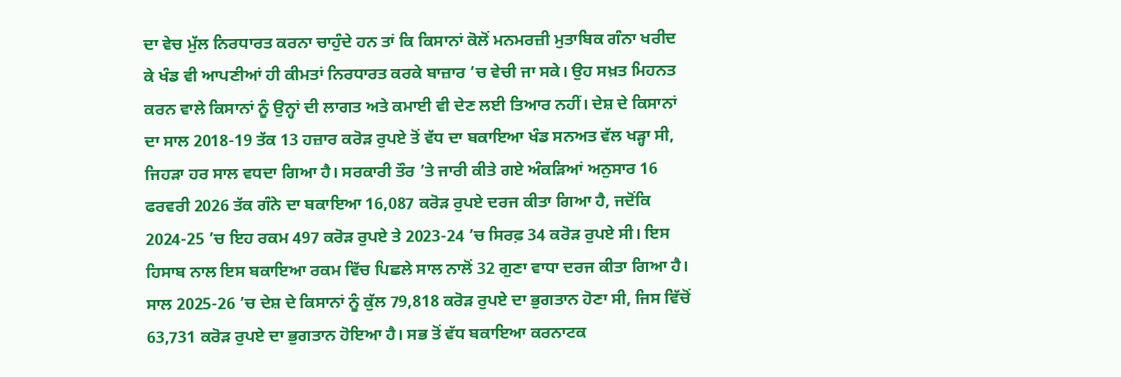ਦਾ ਵੇਚ ਮੁੱਲ ਨਿਰਧਾਰਤ ਕਰਨਾ ਚਾਹੁੰਦੇ ਹਨ ਤਾਂ ਕਿ ਕਿਸਾਨਾਂ ਕੋਲੋਂ ਮਨਮਰਜ਼ੀ ਮੁਤਾਬਿਕ ਗੰਨਾ ਖਰੀਦ ਕੇ ਖੰਡ ਵੀ ਆਪਣੀਆਂ ਹੀ ਕੀਮਤਾਂ ਨਿਰਧਾਰਤ ਕਰਕੇ ਬਾਜ਼ਾਰ ’ਚ ਵੇਚੀ ਜਾ ਸਕੇ। ਉਹ ਸਖ਼ਤ ਮਿਹਨਤ ਕਰਨ ਵਾਲੇ ਕਿਸਾਨਾਂ ਨੂੰ ਉਨ੍ਹਾਂ ਦੀ ਲਾਗਤ ਅਤੇ ਕਮਾਈ ਵੀ ਦੇਣ ਲਈ ਤਿਆਰ ਨਹੀਂ। ਦੇਸ਼ ਦੇ ਕਿਸਾਨਾਂ ਦਾ ਸਾਲ 2018-19 ਤੱਕ 13 ਹਜ਼ਾਰ ਕਰੋੜ ਰੁਪਏ ਤੋਂ ਵੱਧ ਦਾ ਬਕਾਇਆ ਖੰਡ ਸਨਅਤ ਵੱਲ ਖੜ੍ਹਾ ਸੀ, ਜਿਹੜਾ ਹਰ ਸਾਲ ਵਧਦਾ ਗਿਆ ਹੈ। ਸਰਕਾਰੀ ਤੌਰ ’ਤੇ ਜਾਰੀ ਕੀਤੇ ਗਏ ਅੰਕੜਿਆਂ ਅਨੁਸਾਰ 16 ਫਰਵਰੀ 2026 ਤੱਕ ਗੰਨੇ ਦਾ ਬਕਾਇਆ 16,087 ਕਰੋੜ ਰੁਪਏ ਦਰਜ ਕੀਤਾ ਗਿਆ ਹੈ, ਜਦੋਂਕਿ 2024-25 ’ਚ ਇਹ ਰਕਮ 497 ਕਰੋੜ ਰੁਪਏ ਤੇ 2023-24 ’ਚ ਸਿਰਫ਼ 34 ਕਰੋੜ ਰੁਪਏ ਸੀ। ਇਸ ਹਿਸਾਬ ਨਾਲ ਇਸ ਬਕਾਇਆ ਰਕਮ ਵਿੱਚ ਪਿਛਲੇ ਸਾਲ ਨਾਲੋਂ 32 ਗੁਣਾ ਵਾਧਾ ਦਰਜ ਕੀਤਾ ਗਿਆ ਹੈ। ਸਾਲ 2025-26 ’ਚ ਦੇਸ਼ ਦੇ ਕਿਸਾਨਾਂ ਨੂੰ ਕੁੱਲ 79,818 ਕਰੋੜ ਰੁਪਏ ਦਾ ਭੁਗਤਾਨ ਹੋਣਾ ਸੀ, ਜਿਸ ਵਿੱਚੋਂ 63,731 ਕਰੋੜ ਰੁਪਏ ਦਾ ਭੁਗਤਾਨ ਹੋਇਆ ਹੈ। ਸਭ ਤੋਂ ਵੱਧ ਬਕਾਇਆ ਕਰਨਾਟਕ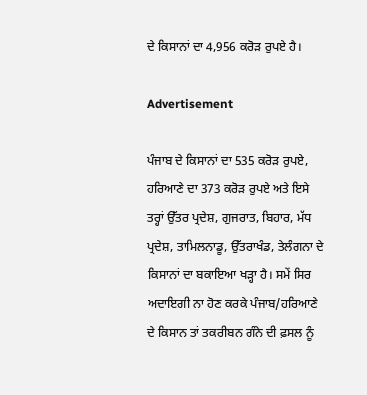ਦੇ ਕਿਸਾਨਾਂ ਦਾ 4,956 ਕਰੋੜ ਰੁਪਏ ਹੈ।

Advertisement

ਪੰਜਾਬ ਦੇ ਕਿਸਾਨਾਂ ਦਾ 535 ਕਰੋੜ ਰੁਪਏ, ਹਰਿਆਣੇ ਦਾ 373 ਕਰੋੜ ਰੁਪਏ ਅਤੇ ਇਸੇ ਤਰ੍ਹਾਂ ਉੱਤਰ ਪ੍ਰਦੇਸ਼, ਗੁਜਰਾਤ, ਬਿਹਾਰ, ਮੱਧ ਪ੍ਰਦੇਸ਼, ਤਾਮਿਲਨਾਡੂ, ਉੱਤਰਾਖੰਡ, ਤੇਲੰਗਨਾ ਦੇ ਕਿਸਾਨਾਂ ਦਾ ਬਕਾਇਆ ਖੜ੍ਹਾ ਹੈ। ਸਮੇਂ ਸਿਰ ਅਦਾਇਗੀ ਨਾ ਹੋਣ ਕਰਕੇ ਪੰਜਾਬ/ਹਰਿਆਣੇ ਦੇ ਕਿਸਾਨ ਤਾਂ ਤਕਰੀਬਨ ਗੰਨੇ ਦੀ ਫ਼ਸਲ ਨੂੰ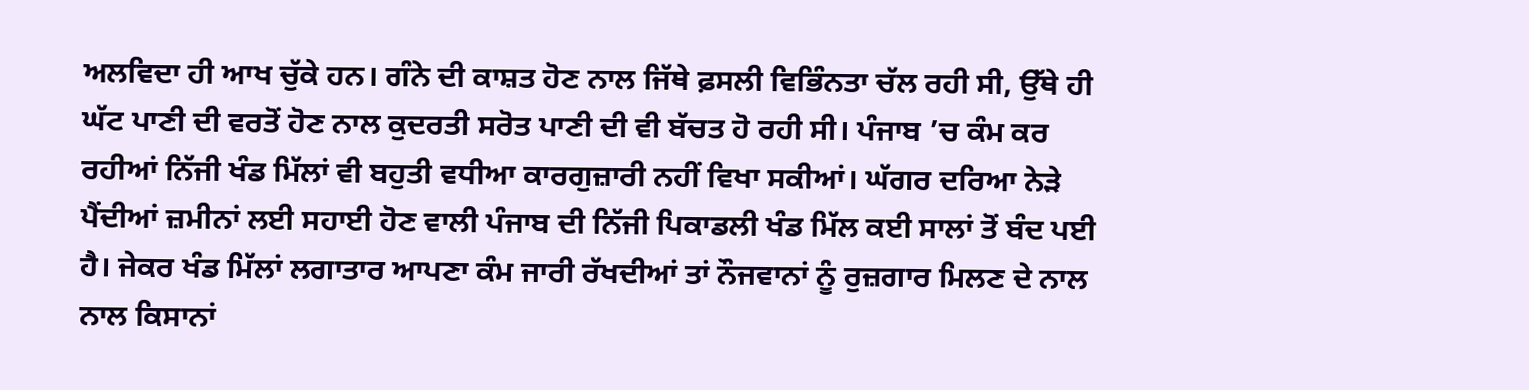ਅਲਵਿਦਾ ਹੀ ਆਖ ਚੁੱਕੇ ਹਨ। ਗੰਨੇ ਦੀ ਕਾਸ਼ਤ ਹੋਣ ਨਾਲ ਜਿੱਥੇ ਫ਼ਸਲੀ ਵਿਭਿੰਨਤਾ ਚੱਲ ਰਹੀ ਸੀ, ਉੱਥੇ ਹੀ ਘੱਟ ਪਾਣੀ ਦੀ ਵਰਤੋਂ ਹੋਣ ਨਾਲ ਕੁਦਰਤੀ ਸਰੋਤ ਪਾਣੀ ਦੀ ਵੀ ਬੱਚਤ ਹੋ ਰਹੀ ਸੀ। ਪੰਜਾਬ ’ਚ ਕੰਮ ਕਰ ਰਹੀਆਂ ਨਿੱਜੀ ਖੰਡ ਮਿੱਲਾਂ ਵੀ ਬਹੁਤੀ ਵਧੀਆ ਕਾਰਗੁਜ਼ਾਰੀ ਨਹੀਂ ਵਿਖਾ ਸਕੀਆਂ। ਘੱਗਰ ਦਰਿਆ ਨੇੜੇ ਪੈਂਦੀਆਂ ਜ਼ਮੀਨਾਂ ਲਈ ਸਹਾਈ ਹੋਣ ਵਾਲੀ ਪੰਜਾਬ ਦੀ ਨਿੱਜੀ ਪਿਕਾਡਲੀ ਖੰਡ ਮਿੱਲ ਕਈ ਸਾਲਾਂ ਤੋਂ ਬੰਦ ਪਈ ਹੈ। ਜੇਕਰ ਖੰਡ ਮਿੱਲਾਂ ਲਗਾਤਾਰ ਆਪਣਾ ਕੰਮ ਜਾਰੀ ਰੱਖਦੀਆਂ ਤਾਂ ਨੌਜਵਾਨਾਂ ਨੂੰ ਰੁਜ਼ਗਾਰ ਮਿਲਣ ਦੇ ਨਾਲ ਨਾਲ ਕਿਸਾਨਾਂ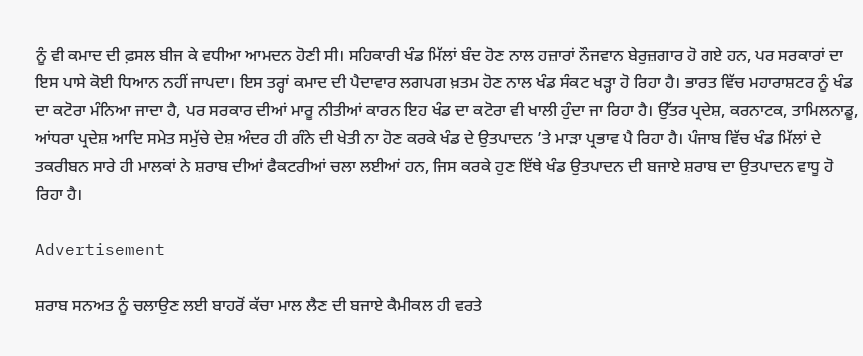ਨੂੰ ਵੀ ਕਮਾਦ ਦੀ ਫ਼ਸਲ ਬੀਜ ਕੇ ਵਧੀਆ ਆਮਦਨ ਹੋਣੀ ਸੀ। ਸਹਿਕਾਰੀ ਖੰਡ ਮਿੱਲਾਂ ਬੰਦ ਹੋਣ ਨਾਲ ਹਜ਼ਾਰਾਂ ਨੌਜਵਾਨ ਬੇਰੁਜ਼ਗਾਰ ਹੋ ਗਏ ਹਨ, ਪਰ ਸਰਕਾਰਾਂ ਦਾ ਇਸ ਪਾਸੇ ਕੋਈ ਧਿਆਨ ਨਹੀਂ ਜਾਪਦਾ। ਇਸ ਤਰ੍ਹਾਂ ਕਮਾਦ ਦੀ ਪੈਦਾਵਾਰ ਲਗਪਗ ਖ਼ਤਮ ਹੋਣ ਨਾਲ ਖੰਡ ਸੰਕਟ ਖੜ੍ਹਾ ਹੋ ਰਿਹਾ ਹੈ। ਭਾਰਤ ਵਿੱਚ ਮਹਾਰਾਸ਼ਟਰ ਨੂੰ ਖੰਡ ਦਾ ਕਟੋਰਾ ਮੰਨਿਆ ਜਾਦਾ ਹੈ, ਪਰ ਸਰਕਾਰ ਦੀਆਂ ਮਾਰੂ ਨੀਤੀਆਂ ਕਾਰਨ ਇਹ ਖੰਡ ਦਾ ਕਟੋਰਾ ਵੀ ਖਾਲੀ ਹੁੰਦਾ ਜਾ ਰਿਹਾ ਹੈ। ਉੱਤਰ ਪ੍ਰਦੇਸ਼, ਕਰਨਾਟਕ, ਤਾਮਿਲਨਾਡੂ, ਆਂਧਰਾ ਪ੍ਰਦੇਸ਼ ਆਦਿ ਸਮੇਤ ਸਮੁੱਚੇ ਦੇਸ਼ ਅੰਦਰ ਹੀ ਗੰਨੇ ਦੀ ਖੇਤੀ ਨਾ ਹੋਣ ਕਰਕੇ ਖੰਡ ਦੇ ਉਤਪਾਦਨ ’ਤੇ ਮਾੜਾ ਪ੍ਰਭਾਵ ਪੈ ਰਿਹਾ ਹੈ। ਪੰਜਾਬ ਵਿੱਚ ਖੰਡ ਮਿੱਲਾਂ ਦੇ ਤਕਰੀਬਨ ਸਾਰੇ ਹੀ ਮਾਲਕਾਂ ਨੇ ਸ਼ਰਾਬ ਦੀਆਂ ਫੈਕਟਰੀਆਂ ਚਲਾ ਲਈਆਂ ਹਨ, ਜਿਸ ਕਰਕੇ ਹੁਣ ਇੱਥੇ ਖੰਡ ਉਤਪਾਦਨ ਦੀ ਬਜਾਏ ਸ਼ਰਾਬ ਦਾ ਉਤਪਾਦਨ ਵਾਧੂ ਹੋ ਰਿਹਾ ਹੈ।

Advertisement

ਸ਼ਰਾਬ ਸਨਅਤ ਨੂੰ ਚਲਾਉਣ ਲਈ ਬਾਹਰੋਂ ਕੱਚਾ ਮਾਲ ਲੈਣ ਦੀ ਬਜਾਏ ਕੈਮੀਕਲ ਹੀ ਵਰਤੇ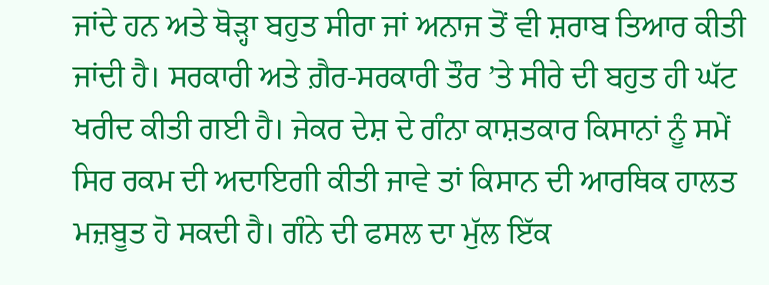ਜਾਂਦੇ ਹਨ ਅਤੇ ਥੋੜ੍ਹਾ ਬਹੁਤ ਸੀਰਾ ਜਾਂ ਅਨਾਜ ਤੋਂ ਵੀ ਸ਼ਰਾਬ ਤਿਆਰ ਕੀਤੀ ਜਾਂਦੀ ਹੈ। ਸਰਕਾਰੀ ਅਤੇ ਗ਼ੈਰ-ਸਰਕਾਰੀ ਤੌਰ ’ਤੇ ਸੀਰੇ ਦੀ ਬਹੁਤ ਹੀ ਘੱਟ ਖਰੀਦ ਕੀਤੀ ਗਈ ਹੈ। ਜੇਕਰ ਦੇਸ਼ ਦੇ ਗੰਨਾ ਕਾਸ਼ਤਕਾਰ ਕਿਸਾਨਾਂ ਨੂੰ ਸਮੇਂ ਸਿਰ ਰਕਮ ਦੀ ਅਦਾਇਗੀ ਕੀਤੀ ਜਾਵੇ ਤਾਂ ਕਿਸਾਨ ਦੀ ਆਰਥਿਕ ਹਾਲਤ ਮਜ਼ਬੂਤ ਹੋ ਸਕਦੀ ਹੈ। ਗੰਨੇ ਦੀ ਫਸਲ ਦਾ ਮੁੱਲ ਇੱਕ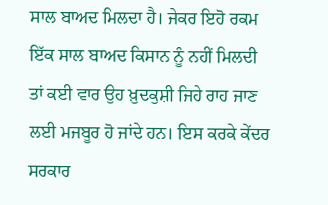ਸਾਲ ਬਾਅਦ ਮਿਲਦਾ ਹੈ। ਜੇਕਰ ਇਹੋ ਰਕਮ ਇੱਕ ਸਾਲ ਬਾਅਦ ਕਿਸਾਨ ਨੂੰ ਨਹੀਂ ਮਿਲਦੀ ਤਾਂ ਕਈ ਵਾਰ ਉਹ ਖ਼ੁਦਕੁਸ਼ੀ ਜਿਹੇ ਰਾਹ ਜਾਣ ਲਈ ਮਜਬੂਰ ਹੋ ਜਾਂਦੇ ਹਨ। ਇਸ ਕਰਕੇ ਕੇਂਦਰ ਸਰਕਾਰ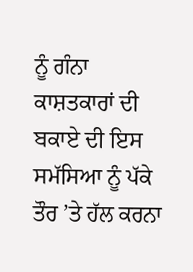ਨੂੰ ਗੰਨਾ ਕਾਸ਼ਤਕਾਰਾਂ ਦੀ ਬਕਾਏ ਦੀ ਇਸ ਸਮੱਸਿਆ ਨੂੰ ਪੱਕੇ ਤੌਰ ’ਤੇ ਹੱਲ ਕਰਨਾ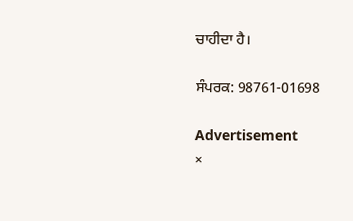ਚਾਹੀਦਾ ਹੈ।

ਸੰਪਰਕ: 98761-01698

Advertisement
×